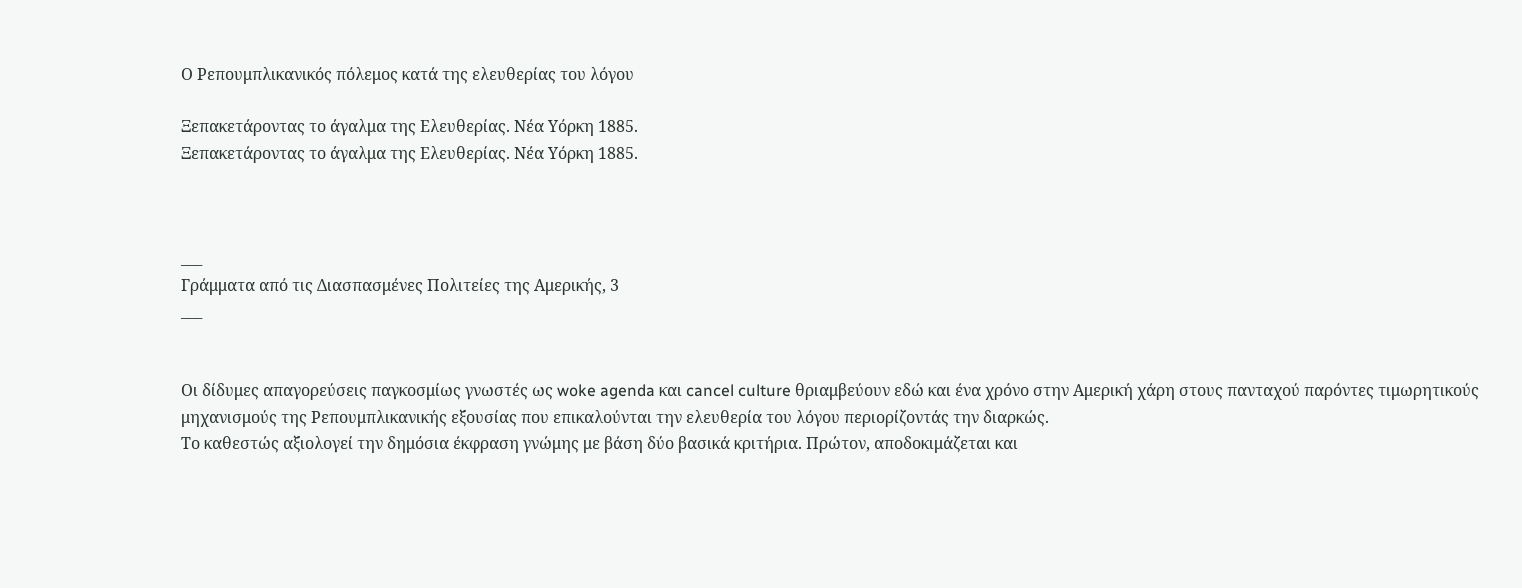Ο Ρεπουμπλικανικός πόλεμος κατά της ελευθερίας του λόγου

Ξεπακετάροντας το άγαλμα της Ελευθερίας. Νέα Υόρκη 1885.
Ξεπακετάροντας το άγαλμα της Ελευθερίας. Νέα Υόρκη 1885.



___
Γράμματα από τις Διασπασμένες Πολιτείες της Αμερικής, 3
___


Οι δίδυμες απαγορεύσεις παγκοσμίως γνωστές ως woke agenda και cancel culture θριαμβεύουν εδώ και ένα χρόνο στην Αμερική χάρη στους πανταχού παρόντες τιμωρητικούς μηχανισμούς της Ρεπουμπλικανικής εξουσίας που επικαλούνται την ελευθερία του λόγου περιορίζοντάς την διαρκώς.
Το καθεστώς αξιολογεί την δημόσια έκφραση γνώμης με βάση δύο βασικά κριτήρια. Πρώτον, αποδοκιμάζεται και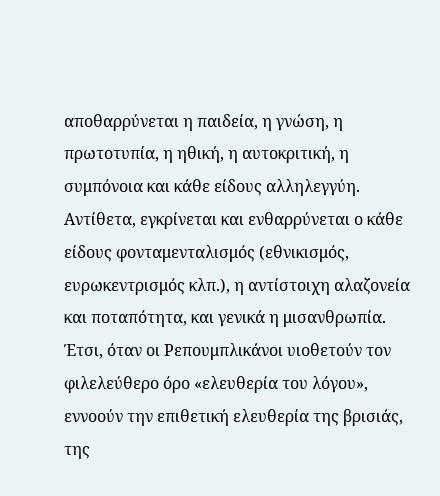αποθαρρύνεται η παιδεία, η γνώση, η πρωτοτυπία, η ηθική, η αυτοκριτική, η συμπόνοια και κάθε είδους αλληλεγγύη. Αντίθετα, εγκρίνεται και ενθαρρύνεται ο κάθε είδους φονταμενταλισμός (εθνικισμός, ευρωκεντρισμός κλπ.), η αντίστοιχη αλαζονεία και ποταπότητα, και γενικά η μισανθρωπία.
Έτσι, όταν οι Ρεπουμπλικάνοι υιοθετούν τον φιλελεύθερο όρο «ελευθερία του λόγου», εννοούν την επιθετική ελευθερία της βρισιάς, της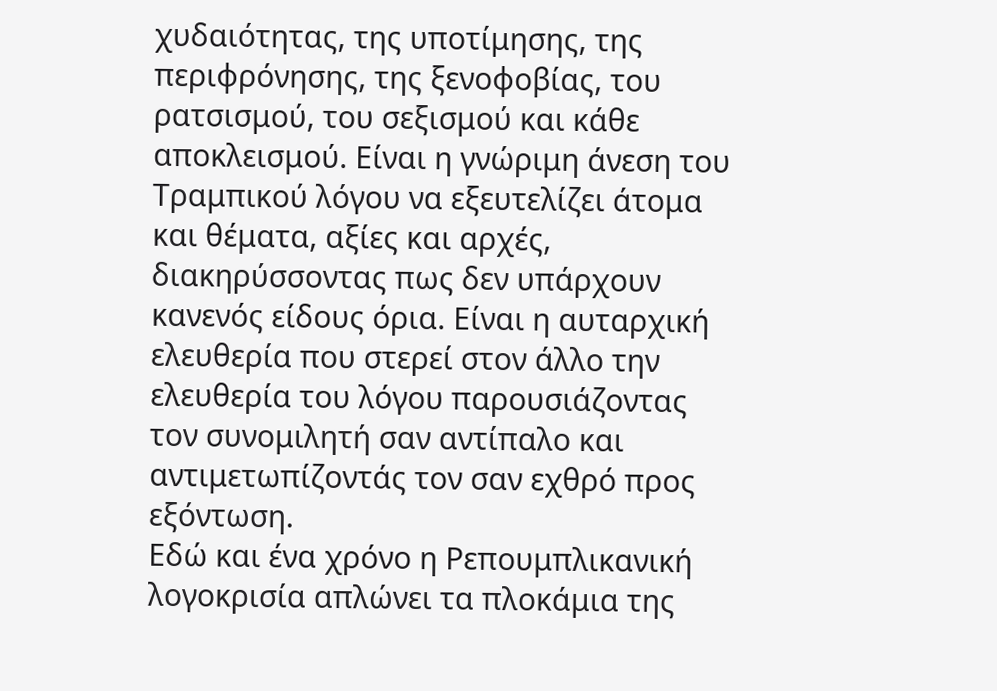χυδαιότητας, της υποτίμησης, της περιφρόνησης, της ξενοφοβίας, του ρατσισμού, του σεξισμού και κάθε αποκλεισμού. Είναι η γνώριμη άνεση του Τραμπικού λόγου να εξευτελίζει άτομα και θέματα, αξίες και αρχές, διακηρύσσοντας πως δεν υπάρχουν κανενός είδους όρια. Είναι η αυταρχική ελευθερία που στερεί στον άλλο την ελευθερία του λόγου παρουσιάζοντας τον συνομιλητή σαν αντίπαλο και αντιμετωπίζοντάς τον σαν εχθρό προς εξόντωση.
Εδώ και ένα χρόνο η Ρεπουμπλικανική λογοκρισία απλώνει τα πλοκάμια της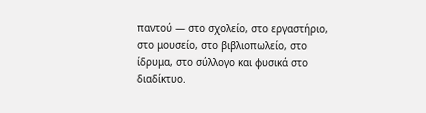παντού ― στο σχολείο, στο εργαστήριο, στο μουσείο, στο βιβλιοπωλείο, στο ίδρυμα, στο σύλλογο και φυσικά στο διαδίκτυο.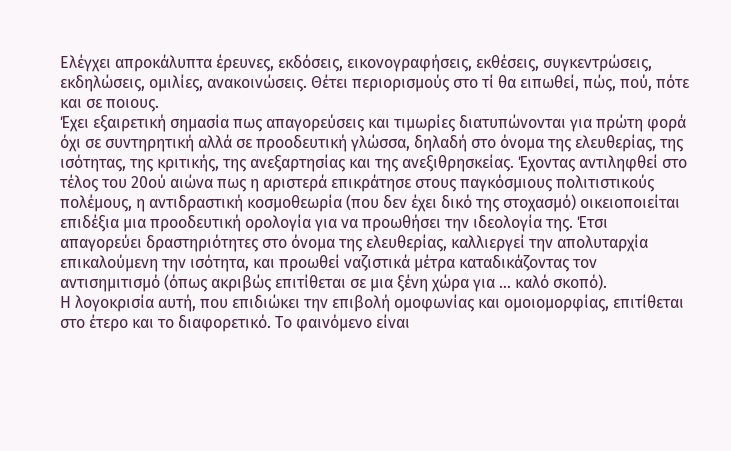Ελέγχει απροκάλυπτα έρευνες, εκδόσεις, εικονογραφήσεις, εκθέσεις, συγκεντρώσεις, εκδηλώσεις, ομιλίες, ανακοινώσεις. Θέτει περιορισμούς στο τί θα ειπωθεί, πώς, πού, πότε και σε ποιους.
Έχει εξαιρετική σημασία πως απαγορεύσεις και τιμωρίες διατυπώνονται για πρώτη φορά όχι σε συντηρητική αλλά σε προοδευτική γλώσσα, δηλαδή στο όνομα της ελευθερίας, της ισότητας, της κριτικής, της ανεξαρτησίας και της ανεξιθρησκείας. Έχοντας αντιληφθεί στο τέλος του 20ού αιώνα πως η αριστερά επικράτησε στους παγκόσμιους πολιτιστικούς πολέμους, η αντιδραστική κοσμοθεωρία (που δεν έχει δικό της στοχασμό) οικειοποιείται επιδέξια μια προοδευτική ορολογία για να προωθήσει την ιδεολογία της. Έτσι απαγορεύει δραστηριότητες στο όνομα της ελευθερίας, καλλιεργεί την απολυταρχία επικαλούμενη την ισότητα, και προωθεί ναζιστικά μέτρα καταδικάζοντας τον αντισημιτισμό (όπως ακριβώς επιτίθεται σε μια ξένη χώρα για … καλό σκοπό).
Η λογοκρισία αυτή, που επιδιώκει την επιβολή ομοφωνίας και ομοιομορφίας, επιτίθεται στο έτερο και το διαφορετικό. Το φαινόμενο είναι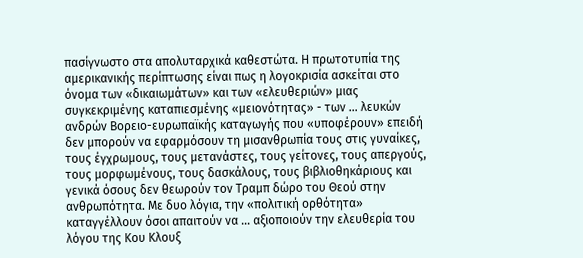πασίγνωστο στα απολυταρχικά καθεστώτα. Η πρωτοτυπία της αμερικανικής περίπτωσης είναι πως η λογοκρισία ασκείται στο όνομα των «δικαιωμάτων» και των «ελευθεριών» μιας συγκεκριμένης καταπιεσμένης «μειονότητας» - των … λευκών ανδρών Βορειο-ευρωπαϊκής καταγωγής που «υποφέρουν» επειδή δεν μπορούν να εφαρμόσουν τη μισανθρωπία τους στις γυναίκες, τους έγχρωμους, τους μετανάστες, τους γείτονες, τους απεργούς, τους μορφωμένους, τους δασκάλους, τους βιβλιοθηκάριους και γενικά όσους δεν θεωρούν τον Τραμπ δώρο του Θεού στην ανθρωπότητα. Με δυο λόγια, την «πολιτική ορθότητα» καταγγέλλουν όσοι απαιτούν να … αξιοποιούν την ελευθερία του λόγου της Κου Κλουξ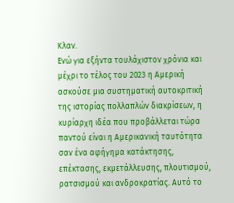Κλαν.
Ενώ για εξήντα τουλάχιστον χρόνια και μέχρι το τέλος του 2023 η Αμερική ασκούσε μια συστηματική αυτοκριτική της ιστορίας πολλαπλών διακρίσεων, η κυρίαρχη ιδέα που προβάλλεται τώρα παντού είναι η Αμερικανική ταυτότητα σαν ένα αφήγημα κατάκτησης, επέκτασης, εκμετάλλευσης, πλουτισμού, ρατσισμού και ανδροκρατίας. Αυτό το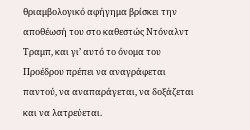θριαμβολογικό αφήγημα βρίσκει την αποθέωσή του στο καθεστώς Ντόναλντ Τραμπ, και γι’ αυτό το όνομα του Προέδρου πρέπει να αναγράφεται παντού, να αναπαράγεται, να δοξάζεται και να λατρεύεται.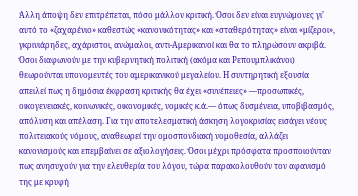Άλλη άποψη δεν επιτρέπεται, πόσο μάλλον κριτική. Όσοι δεν είναι ευγνώμονες γι’ αυτό το «ζαχαρένιο» καθεστώς «κανονικότητας» και «σταθερότητας» είναι «μίζεροι», γκρινιάρηδες, αχάριστοι, ανώμαλοι, αντι-Αμερικανοί και θα το πληρώσουν ακριβά. Όσοι διαφωνούν με την κυβερνητική πολιτική (ακόμα και Ρεπουμπλικάνοι) θεωρούνται υπονομευτές του αμερικανικού μεγαλείου. Η συντηρητική εξουσία απειλεί πως η δημόσια έκφραση κριτικής θα έχει «συνέπειες» ―προσωπικές, οικογενειακές, κοινωνικές, οικονομικές, νομικές κ.ά.― όπως δυσμένεια, υποβιβασμός, απόλυση και απέλαση. Για την αποτελεσματική άσκηση λογοκρισίας εισάγει νέους πολιτειακούς νόμους, αναθεωρεί την ομοσπονδιακή νομοθεσία, αλλάζει κανονισμούς και επεμβαίνει σε αξιολογήσεις. Όσοι μέχρι πρόσφατα προσποιούνταν πως ανησυχούν για την ελευθερία του λόγου, τώρα παρακολουθούν τον αφανισμό της με κρυφή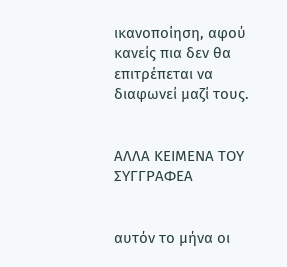ικανοποίηση, αφού κανείς πια δεν θα επιτρέπεται να διαφωνεί μαζί τους.


ΑΛΛΑ ΚΕΙΜΕΝΑ ΤΟΥ ΣΥΓΓΡΑΦΕΑ


αυτόν το μήνα οι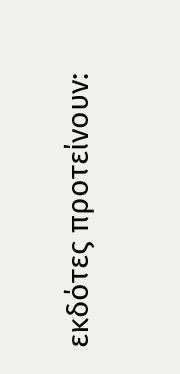εκδότες προτείνουν: